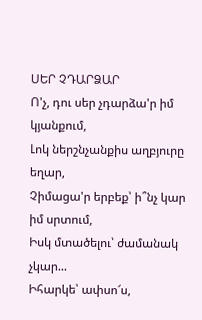ՍԵՐ ՉԴԱՐՁԱՐ
Ո'չ, դու սեր չդարձա'ր իմ կյանքում,
Լոկ ներշնչանքիս աղբյուրը եղար,
Չիմացա'ր երբեք՝ ի՞նչ կար իմ սրտում,
Իսկ մտածելու՝ ժամանակ չկար...
Իհարկե՝ ափսո՜ս,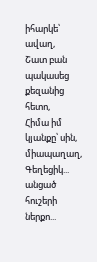իհարկե՝ ավաղ,
Շատ բան պակասեց քեզանից հետո,
Հիմա իմ կյանքը՝ սին, միապաղաղ,
Գեղեցիկ... անցած հուշերի ներքո...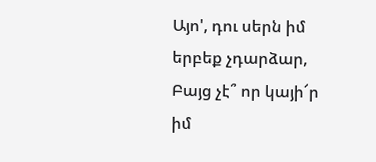Այո', դու սերն իմ երբեք չդարձար,
Բայց չէ՞ որ կայի՜ր իմ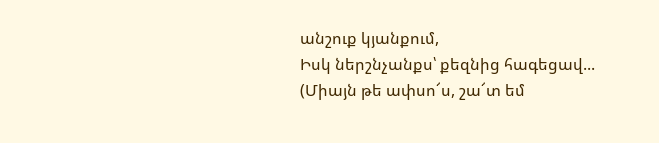անշուք կյանքում,
Իսկ ներշնչանքս՝ քեզնից հագեցավ...
(Միայն թե ափսո՜ս, շա՜տ եմ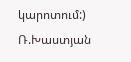կարոտում:)
Ռ.Խաստյան